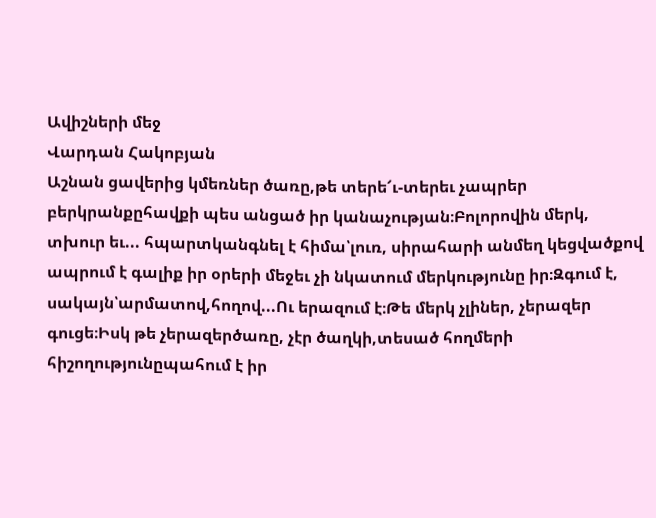Ավիշների մեջ
Վարդան Հակոբյան
Աշնան ցավերից կմեռներ ծառը,թե տերե՜ւ-տերեւ չապրեր բերկրանքըհավքի պես անցած իր կանաչության։Բոլորովին մերկ, տխուր եւ... հպարտկանգնել է հիմա՝լուռ, սիրահարի անմեղ կեցվածքով ապրում է գալիք իր օրերի մեջեւ չի նկատում մերկությունը իր։Զգում է, սակայն՝արմատով,հողով...Ու երազում է։Թե մերկ չլիներ, չերազեր գուցե։Իսկ թե չերազերծառը, չէր ծաղկի,տեսած հողմերի հիշողությունըպահում է իր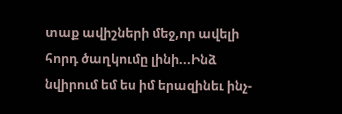տաք ավիշների մեջ,որ ավելի հորդ ծաղկումը լինի...Ինձ նվիրում եմ ես իմ երազինեւ ինչ-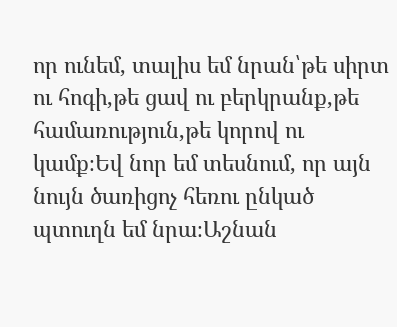որ ունեմ, տալիս եմ նրան՝թե սիրտ ու հոգի,թե ցավ ու բերկրանք,թե համառություն,թե կորով ու կամք։Եվ նոր եմ տեսնում, որ այն նույն ծառիցոչ հեռու ընկած պտուղն եմ նրա։Աշնան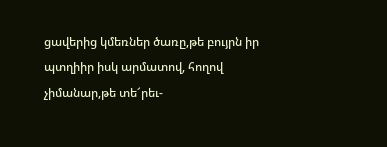ցավերից կմեռներ ծառը,թե բույրն իր պտղիիր իսկ արմատով, հողով չիմանար,թե տե՜րեւ-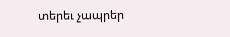տերեւ չապրեր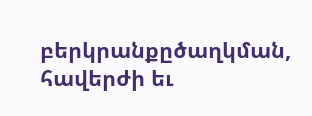բերկրանքըծաղկման, հավերժի եւ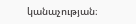կանաչության։